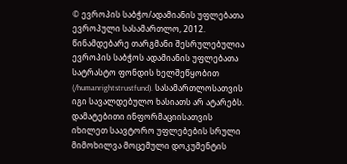© ევროპის საბჭო/ადამიანის უფლებათა ევროპული სასამართლო, 2012. წინამდებარე თარგმანი შესრულებულია ევროპის საბჭოს ადამიანის უფლებათა სატრასტო ფონდის ხელშეწყობით (/humanrightstrustfund). სასამართლოსათვის იგი სავალდებულო ხასიათს არ ატარებს. დამატებითი ინფორმაციისათვის იხილეთ საავტორო უფლებების სრული მიმოხილვა მოცემული დოკუმენტის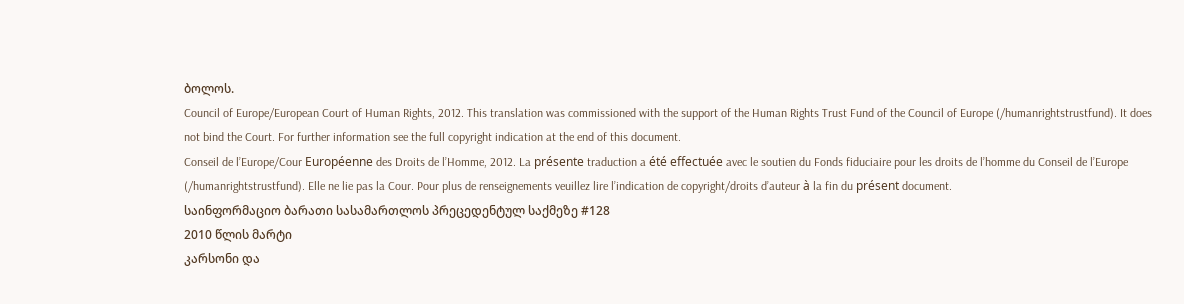ბოლოს.
Council of Europe/European Court of Human Rights, 2012. This translation was commissioned with the support of the Human Rights Trust Fund of the Council of Europe (/humanrightstrustfund). It does not bind the Court. For further information see the full copyright indication at the end of this document.
Conseil de l’Europe/Cour Européenne des Droits de l’Homme, 2012. La présente traduction a été effectuée avec le soutien du Fonds fiduciaire pour les droits de l’homme du Conseil de l’Europe (/humanrightstrustfund). Elle ne lie pas la Cour. Pour plus de renseignements veuillez lire l’indication de copyright/droits d’auteur à la fin du présent document.
საინფორმაციო ბარათი სასამართლოს პრეცედენტულ საქმეზე #128
2010 წლის მარტი
კარსონი და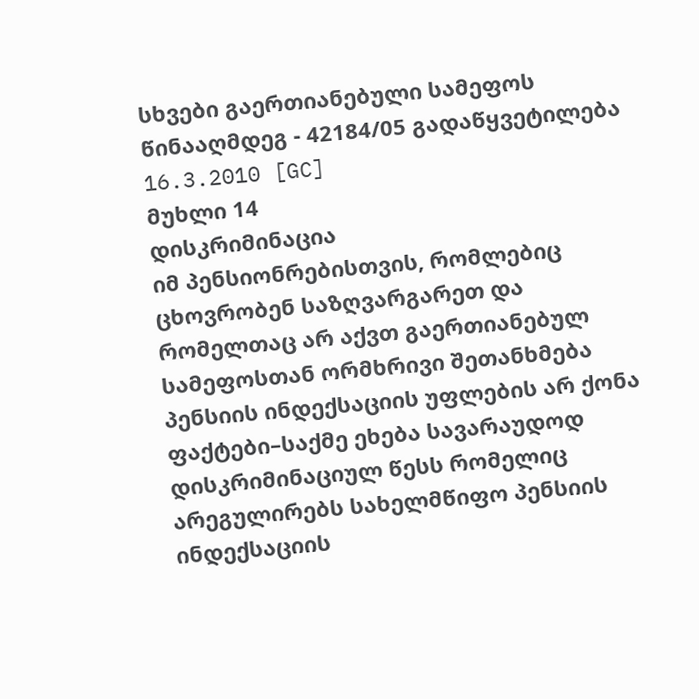სხვები გაერთიანებული სამეფოს წინააღმდეგ - 42184/05 გადაწყვეტილება 16.3.2010 [GC]
მუხლი 14
დისკრიმინაცია
იმ პენსიონრებისთვის, რომლებიც ცხოვრობენ საზღვარგარეთ და რომელთაც არ აქვთ გაერთიანებულ სამეფოსთან ორმხრივი შეთანხმება პენსიის ინდექსაციის უფლების არ ქონა
ფაქტები–საქმე ეხება სავარაუდოდ დისკრიმინაციულ წესს რომელიც არეგულირებს სახელმწიფო პენსიის ინდექსაციის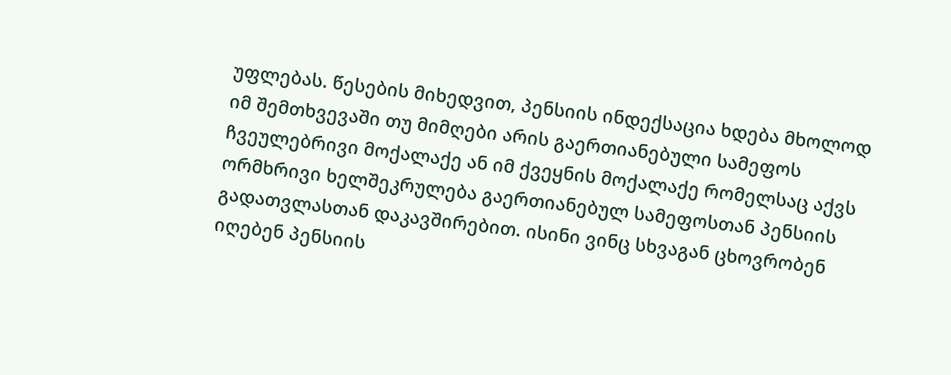უფლებას. წესების მიხედვით, პენსიის ინდექსაცია ხდება მხოლოდ იმ შემთხვევაში თუ მიმღები არის გაერთიანებული სამეფოს ჩვეულებრივი მოქალაქე ან იმ ქვეყნის მოქალაქე რომელსაც აქვს ორმხრივი ხელშეკრულება გაერთიანებულ სამეფოსთან პენსიის გადათვლასთან დაკავშირებით. ისინი ვინც სხვაგან ცხოვრობენ იღებენ პენსიის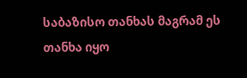საბაზისო თანხას მაგრამ ეს თანხა იყო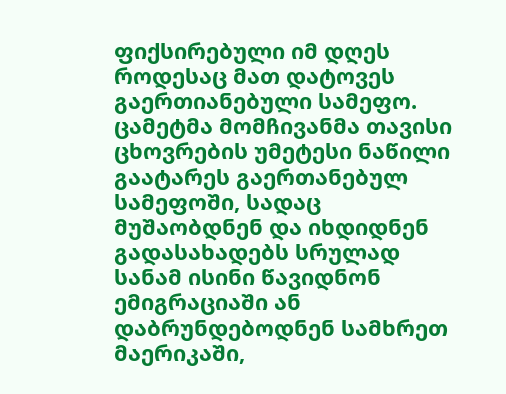ფიქსირებული იმ დღეს როდესაც მათ დატოვეს გაერთიანებული სამეფო. ცამეტმა მომჩივანმა თავისი ცხოვრების უმეტესი ნაწილი გაატარეს გაერთანებულ სამეფოში, სადაც მუშაობდნენ და იხდიდნენ გადასახადებს სრულად სანამ ისინი წავიდნონ ემიგრაციაში ან დაბრუნდებოდნენ სამხრეთ მაერიკაში,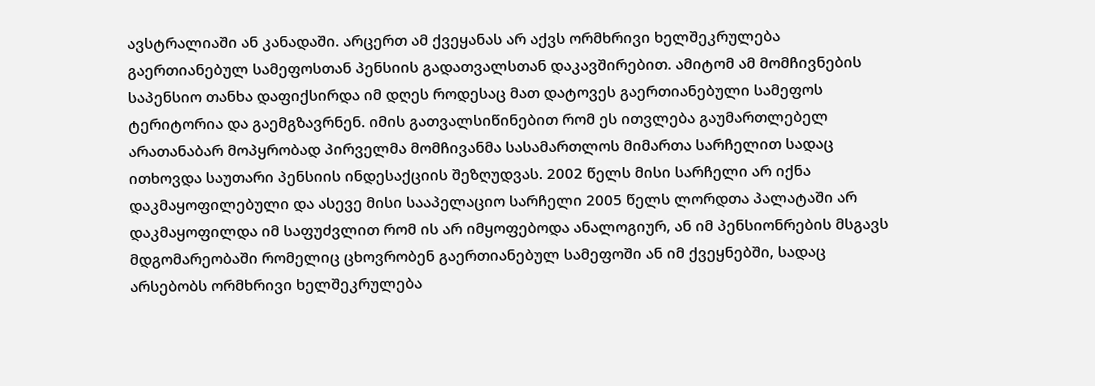ავსტრალიაში ან კანადაში. არცერთ ამ ქვეყანას არ აქვს ორმხრივი ხელშეკრულება გაერთიანებულ სამეფოსთან პენსიის გადათვალსთან დაკავშირებით. ამიტომ ამ მომჩივნების საპენსიო თანხა დაფიქსირდა იმ დღეს როდესაც მათ დატოვეს გაერთიანებული სამეფოს ტერიტორია და გაემგზავრნენ. იმის გათვალსიწინებით რომ ეს ითვლება გაუმართლებელ არათანაბარ მოპყრობად პირველმა მომჩივანმა სასამართლოს მიმართა სარჩელით სადაც ითხოვდა საუთარი პენსიის ინდესაქციის შეზღუდვას. 2002 წელს მისი სარჩელი არ იქნა დაკმაყოფილებული და ასევე მისი სააპელაციო სარჩელი 2005 წელს ლორდთა პალატაში არ დაკმაყოფილდა იმ საფუძვლით რომ ის არ იმყოფებოდა ანალოგიურ, ან იმ პენსიონრების მსგავს მდგომარეობაში რომელიც ცხოვრობენ გაერთიანებულ სამეფოში ან იმ ქვეყნებში, სადაც არსებობს ორმხრივი ხელშეკრულება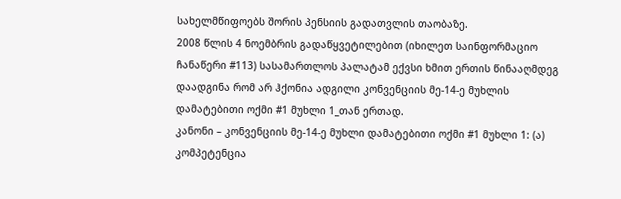სახელმწიფოებს შორის პენსიის გადათვლის თაობაზე.
2008 წლის 4 ნოემბრის გადაწყვეტილებით (იხილეთ საინფორმაციო ჩანაწერი #113) სასამართლოს პალატამ ექვსი ხმით ერთის წინააღმდეგ დაადგინა რომ არ ჰქონია ადგილი კონვენციის მე-14-ე მუხლის დამატებითი ოქმი #1 მუხლი 1_თან ერთად.
კანონი – კონვენციის მე-14-ე მუხლი დამატებითი ოქმი #1 მუხლი 1: (ა) კომპეტენცია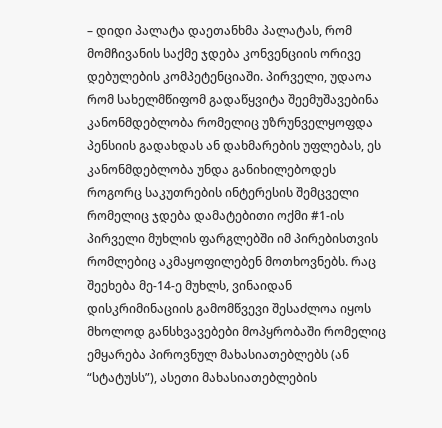– დიდი პალატა დაეთანხმა პალატას, რომ მომჩივანის საქმე ჯდება კონვენციის ორივე დებულების კომპეტენციაში. პირველი, უდაოა რომ სახელმწიფომ გადაწყვიტა შეემუშავებინა კანონმდებლობა რომელიც უზრუნველყოფდა პენსიის გადახდას ან დახმარების უფლებას, ეს კანონმდებლობა უნდა განიხილებოდეს როგორც საკუთრების ინტერესის შემცველი რომელიც ჯდება დამატებითი ოქმი #1-ის პირველი მუხლის ფარგლებში იმ პირებისთვის რომლებიც აკმაყოფილებენ მოთხოვნებს. რაც შეეხება მე-14-ე მუხლს, ვინაიდან დისკრიმინაციის გამომწვევი შესაძლოა იყოს მხოლოდ განსხვავებები მოპყრობაში რომელიც ემყარება პიროვნულ მახასიათებლებს (ან “სტატუსს”), ასეთი მახასიათებლების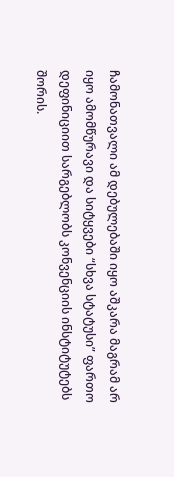ჩამონათვალი ამ დებულებაში იყო აშკარა მაგრამ არ იყო ამომწურავი და სიტყვები “სხვა სტატუსი” ფართო დეფინიციით სარგებლობს კონვენციის ინსტიტუტებს შორის.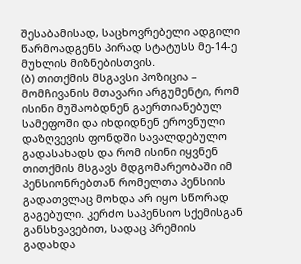შესაბამისად, საცხოვრებელი ადგილი წარმოადგენს პირად სტატუსს მე-14-ე მუხლის მიზნებისთვის.
(ბ) თითქმის მსგავსი პოზიცია – მომჩივანის მთავარი არგუმენტი, რომ ისინი მუშაობდნენ გაერთიანებულ სამეფოში და იხდიდნენ ეროვნული დაზღვევის ფონდში სავალდებულო გადასახადს და რომ ისინი იყვნენ თითქმის მსგავს მდგომარეობაში იმ პენსიონრებთან რომელთა პენსიის გადათვლაც მოხდა არ იყო სწორად გაგებული. კერძო საპენსიო სქემისგან განსხვავებით, სადაც პრემიის გადახდა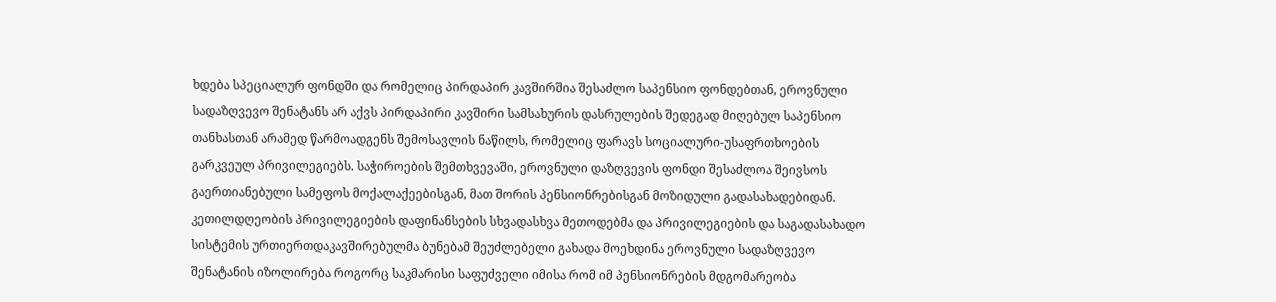ხდება სპეციალურ ფონდში და რომელიც პირდაპირ კავშირშია შესაძლო საპენსიო ფონდებთან, ეროვნული სადაზღვევო შენატანს არ აქვს პირდაპირი კავშირი სამსახურის დასრულების შედეგად მიღებულ საპენსიო თანხასთან არამედ წარმოადგენს შემოსავლის ნაწილს, რომელიც ფარავს სოციალური-უსაფრთხოების გარკვეულ პრივილეგიებს. საჭიროების შემთხვევაში, ეროვნული დაზღვევის ფონდი შესაძლოა შეივსოს გაერთიანებული სამეფოს მოქალაქეებისგან, მათ შორის პენსიონრებისგან მოზიდული გადასახადებიდან. კეთილდღეობის პრივილეგიების დაფინანსების სხვადასხვა მეთოდებმა და პრივილეგიების და საგადასახადო სისტემის ურთიერთდაკავშირებულმა ბუნებამ შეუძლებელი გახადა მოეხდინა ეროვნული სადაზღვევო შენატანის იზოლირება როგორც საკმარისი საფუძველი იმისა რომ იმ პენსიონრების მდგომარეობა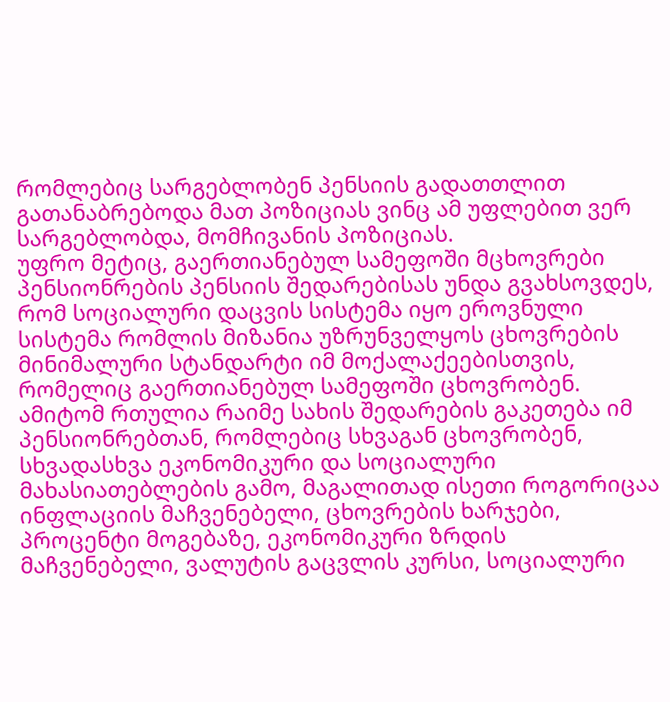რომლებიც სარგებლობენ პენსიის გადათთლით გათანაბრებოდა მათ პოზიციას ვინც ამ უფლებით ვერ სარგებლობდა, მომჩივანის პოზიციას.
უფრო მეტიც, გაერთიანებულ სამეფოში მცხოვრები პენსიონრების პენსიის შედარებისას უნდა გვახსოვდეს, რომ სოციალური დაცვის სისტემა იყო ეროვნული სისტემა რომლის მიზანია უზრუნველყოს ცხოვრების მინიმალური სტანდარტი იმ მოქალაქეებისთვის, რომელიც გაერთიანებულ სამეფოში ცხოვრობენ. ამიტომ რთულია რაიმე სახის შედარების გაკეთება იმ პენსიონრებთან, რომლებიც სხვაგან ცხოვრობენ, სხვადასხვა ეკონომიკური და სოციალური მახასიათებლების გამო, მაგალითად ისეთი როგორიცაა ინფლაციის მაჩვენებელი, ცხოვრების ხარჯები, პროცენტი მოგებაზე, ეკონომიკური ზრდის მაჩვენებელი, ვალუტის გაცვლის კურსი, სოციალური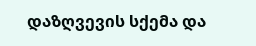დაზღვევის სქემა და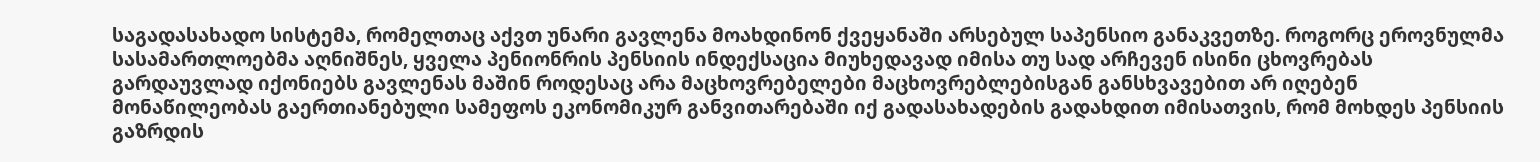საგადასახადო სისტემა, რომელთაც აქვთ უნარი გავლენა მოახდინონ ქვეყანაში არსებულ საპენსიო განაკვეთზე. როგორც ეროვნულმა სასამართლოებმა აღნიშნეს, ყველა პენიონრის პენსიის ინდექსაცია მიუხედავად იმისა თუ სად არჩევენ ისინი ცხოვრებას გარდაუვლად იქონიებს გავლენას მაშინ როდესაც არა მაცხოვრებელები მაცხოვრებლებისგან განსხვავებით არ იღებენ მონაწილეობას გაერთიანებული სამეფოს ეკონომიკურ განვითარებაში იქ გადასახადების გადახდით იმისათვის, რომ მოხდეს პენსიის გაზრდის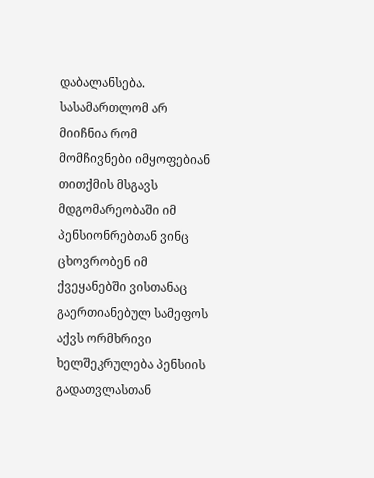დაბალანსება.
სასამართლომ არ მიიჩნია რომ მომჩივნები იმყოფებიან თითქმის მსგავს მდგომარეობაში იმ პენსიონრებთან ვინც ცხოვრობენ იმ ქვეყანებში ვისთანაც გაერთიანებულ სამეფოს აქვს ორმხრივი ხელშეკრულება პენსიის გადათვლასთან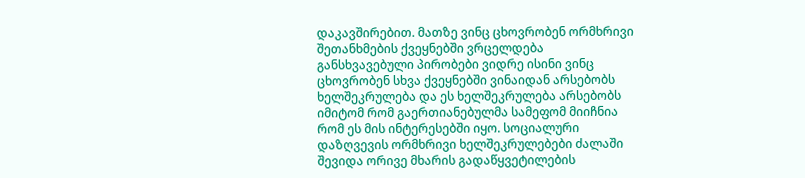დაკავშირებით. მათზე ვინც ცხოვრობენ ორმხრივი შეთანხმების ქვეყნებში ვრცელდება განსხვავებული პირობები ვიდრე ისინი ვინც ცხოვრობენ სხვა ქვეყნებში ვინაიდან არსებობს ხელშეკრულება და ეს ხელშეკრულება არსებობს იმიტომ რომ გაერთიანებულმა სამეფომ მიიჩნია რომ ეს მის ინტერესებში იყო. სოციალური დაზღვევის ორმხრივი ხელშეკრულებები ძალაში შევიდა ორივე მხარის გადაწყვეტილების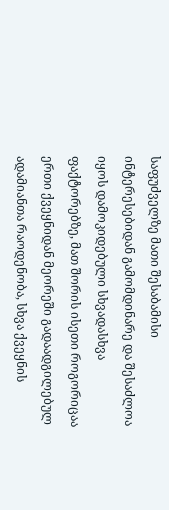საფუძველზე მათი შესაბამისი ინტერესებიდან გამომდინარე და შესაძლოა იყოს დამოკიდებული სხვადასხვა ფაქტორებზე, მათ შორის ისეთი როგორიცაა ერთი ქვეყნიდან მეორეში გადაადგილებულ ადამიანთა რაოდენობა, სხვა ქვეყნის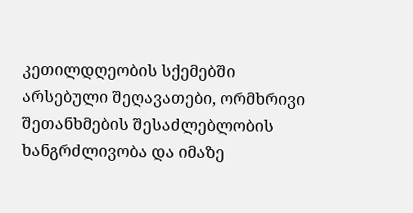კეთილდღეობის სქემებში არსებული შეღავათები, ორმხრივი შეთანხმების შესაძლებლობის ხანგრძლივობა და იმაზე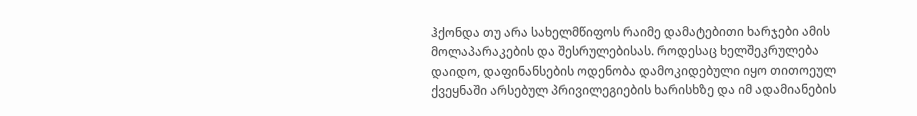ჰქონდა თუ არა სახელმწიფოს რაიმე დამატებითი ხარჯები ამის მოლაპარაკების და შესრულებისას. როდესაც ხელშეკრულება დაიდო, დაფინანსების ოდენობა დამოკიდებული იყო თითოეულ ქვეყნაში არსებულ პრივილეგიების ხარისხზე და იმ ადამიანების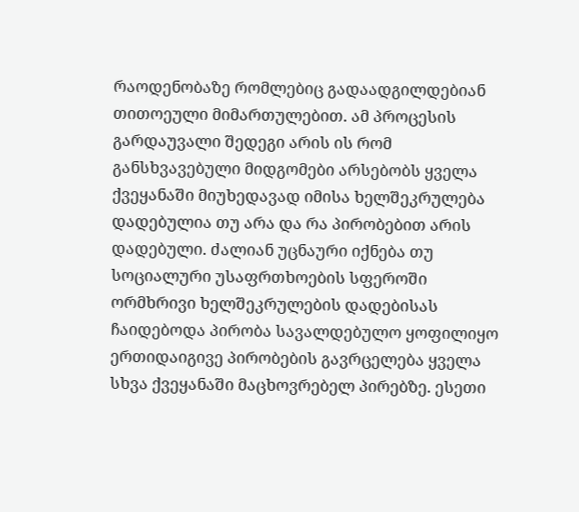რაოდენობაზე რომლებიც გადაადგილდებიან თითოეული მიმართულებით. ამ პროცესის გარდაუვალი შედეგი არის ის რომ განსხვავებული მიდგომები არსებობს ყველა ქვეყანაში მიუხედავად იმისა ხელშეკრულება დადებულია თუ არა და რა პირობებით არის დადებული. ძალიან უცნაური იქნება თუ სოციალური უსაფრთხოების სფეროში ორმხრივი ხელშეკრულების დადებისას ჩაიდებოდა პირობა სავალდებულო ყოფილიყო ერთიდაიგივე პირობების გავრცელება ყველა სხვა ქვეყანაში მაცხოვრებელ პირებზე. ესეთი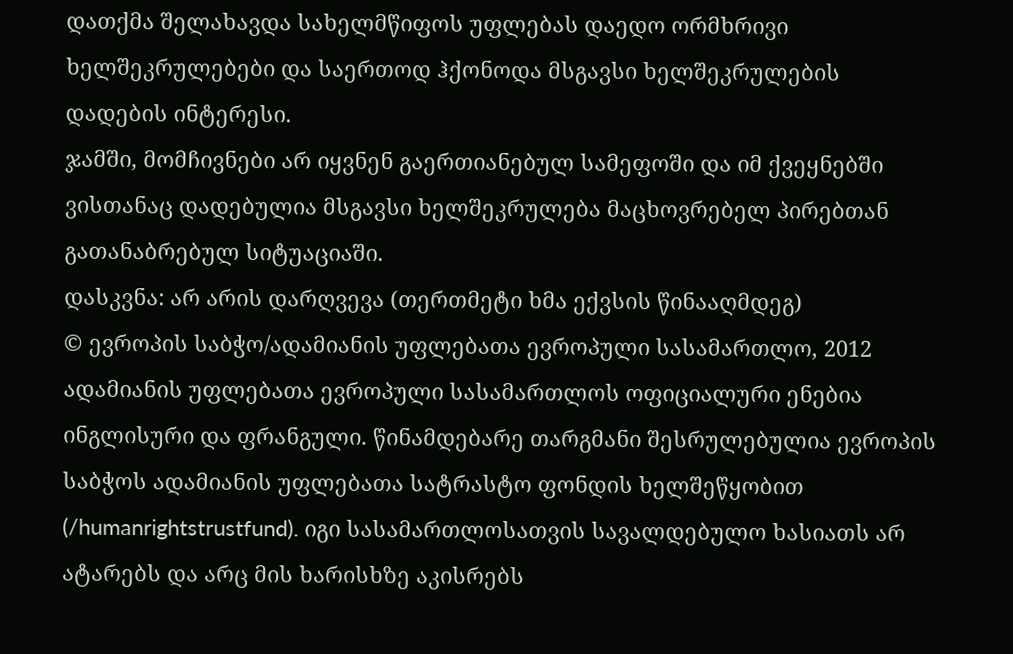დათქმა შელახავდა სახელმწიფოს უფლებას დაედო ორმხრივი ხელშეკრულებები და საერთოდ ჰქონოდა მსგავსი ხელშეკრულების დადების ინტერესი.
ჯამში, მომჩივნები არ იყვნენ გაერთიანებულ სამეფოში და იმ ქვეყნებში ვისთანაც დადებულია მსგავსი ხელშეკრულება მაცხოვრებელ პირებთან გათანაბრებულ სიტუაციაში.
დასკვნა: არ არის დარღვევა (თერთმეტი ხმა ექვსის წინააღმდეგ)
© ევროპის საბჭო/ადამიანის უფლებათა ევროპული სასამართლო, 2012
ადამიანის უფლებათა ევროპული სასამართლოს ოფიციალური ენებია ინგლისური და ფრანგული. წინამდებარე თარგმანი შესრულებულია ევროპის საბჭოს ადამიანის უფლებათა სატრასტო ფონდის ხელშეწყობით (/humanrightstrustfund). იგი სასამართლოსათვის სავალდებულო ხასიათს არ ატარებს და არც მის ხარისხზე აკისრებს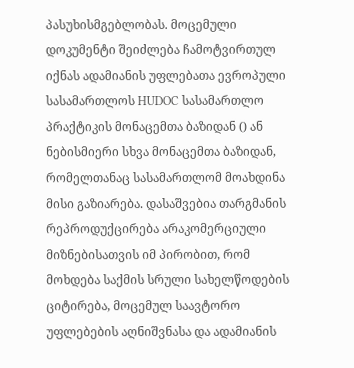პასუხისმგებლობას. მოცემული დოკუმენტი შეიძლება ჩამოტვირთულ იქნას ადამიანის უფლებათა ევროპული სასამართლოს HUDOC სასამართლო პრაქტიკის მონაცემთა ბაზიდან () ან ნებისმიერი სხვა მონაცემთა ბაზიდან, რომელთანაც სასამართლომ მოახდინა მისი გაზიარება. დასაშვებია თარგმანის რეპროდუქცირება არაკომერციული მიზნებისათვის იმ პირობით, რომ მოხდება საქმის სრული სახელწოდების ციტირება, მოცემულ საავტორო უფლებების აღნიშვნასა და ადამიანის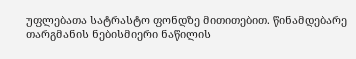უფლებათა სატრასტო ფონდზე მითითებით. წინამდებარე თარგმანის ნებისმიერი ნაწილის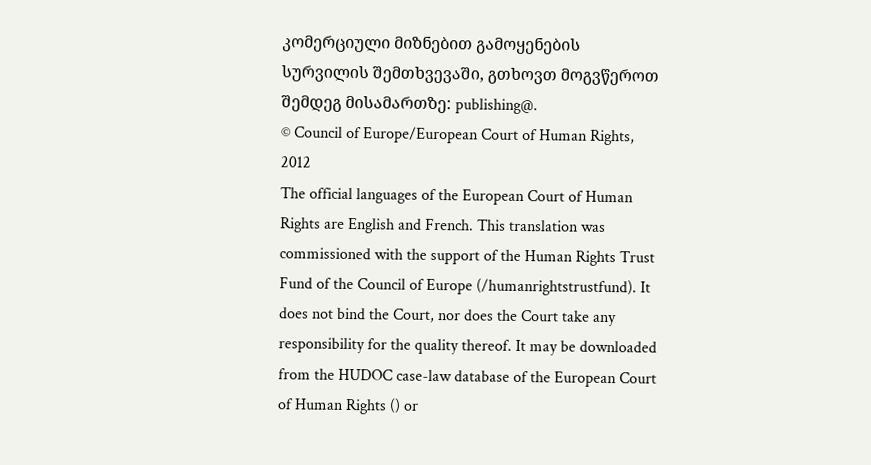კომერციული მიზნებით გამოყენების სურვილის შემთხვევაში, გთხოვთ მოგვწეროთ შემდეგ მისამართზე: publishing@.
© Council of Europe/European Court of Human Rights, 2012
The official languages of the European Court of Human Rights are English and French. This translation was commissioned with the support of the Human Rights Trust Fund of the Council of Europe (/humanrightstrustfund). It does not bind the Court, nor does the Court take any responsibility for the quality thereof. It may be downloaded from the HUDOC case-law database of the European Court of Human Rights () or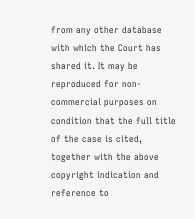from any other database with which the Court has shared it. It may be reproduced for non-commercial purposes on condition that the full title of the case is cited, together with the above copyright indication and reference to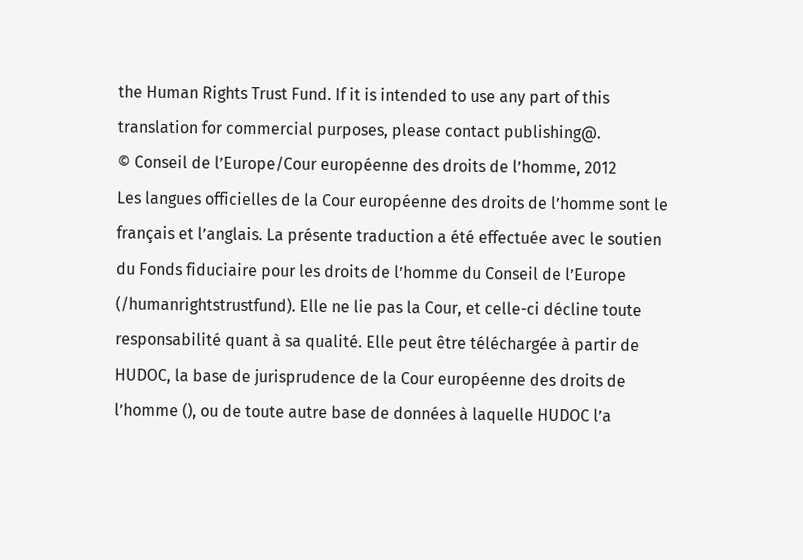the Human Rights Trust Fund. If it is intended to use any part of this translation for commercial purposes, please contact publishing@.
© Conseil de l’Europe/Cour européenne des droits de l’homme, 2012
Les langues officielles de la Cour européenne des droits de l’homme sont le français et l’anglais. La présente traduction a été effectuée avec le soutien du Fonds fiduciaire pour les droits de l’homme du Conseil de l’Europe (/humanrightstrustfund). Elle ne lie pas la Cour, et celle-ci décline toute responsabilité quant à sa qualité. Elle peut être téléchargée à partir de HUDOC, la base de jurisprudence de la Cour européenne des droits de l’homme (), ou de toute autre base de données à laquelle HUDOC l’a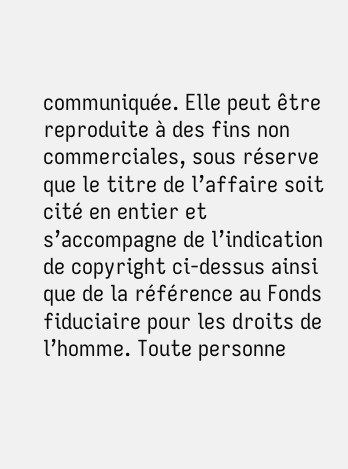communiquée. Elle peut être reproduite à des fins non commerciales, sous réserve que le titre de l’affaire soit cité en entier et s’accompagne de l’indication de copyright ci-dessus ainsi que de la référence au Fonds fiduciaire pour les droits de l’homme. Toute personne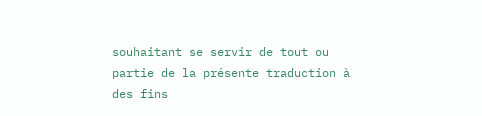souhaitant se servir de tout ou partie de la présente traduction à des fins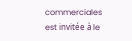commerciales est invitée à le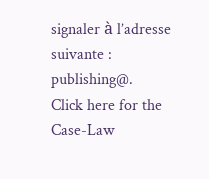signaler à l’adresse suivante : publishing@.
Click here for the Case-Law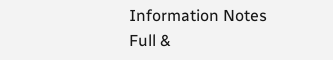Information Notes
Full &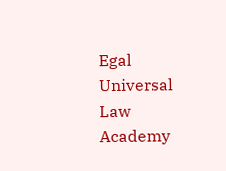Egal Universal Law Academy